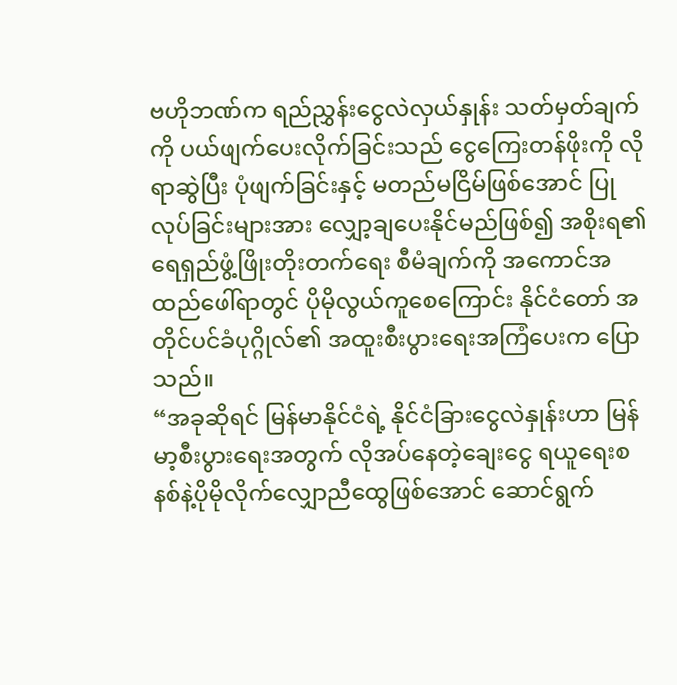ဗဟိုဘဏ်က ရည်ညွှန်းငွေလဲလှယ်နှုန်း သတ်မှတ်ချက်ကို ပယ်ဖျက်ပေးလိုက်ခြင်းသည် ငွေကြေးတန်ဖိုးကို လိုရာဆွဲပြီး ပုံဖျက်ခြင်းနှင့် မတည်မငြိမ်ဖြစ်အောင် ပြုလုပ်ခြင်းများအား လျှော့ချပေးနိုင်မည်ဖြစ်၍ အစိုးရ၏ရေရှည်ဖွံ့ဖြိုးတိုးတက်ရေး စီမံချက်ကို အကောင်အထည်ဖေါ်ရာတွင် ပိုမိုလွယ်ကူစေကြောင်း နိုင်ငံတော် အတိုင်ပင်ခံပုဂ္ဂိုလ်၏ အထူးစီးပွားရေးအကြံပေးက ပြောသည်။
“အခုဆိုရင် မြန်မာနိုင်ငံရဲ့ နိုင်ငံခြားငွေလဲနှုန်းဟာ မြန်မာ့စီးပွားရေးအတွက် လိုအပ်နေတဲ့ချေးငွေ ရယူရေးစနစ်နဲ့ပိုမိုလိုက်လျှောညီထွေဖြစ်အောင် ဆောင်ရွက်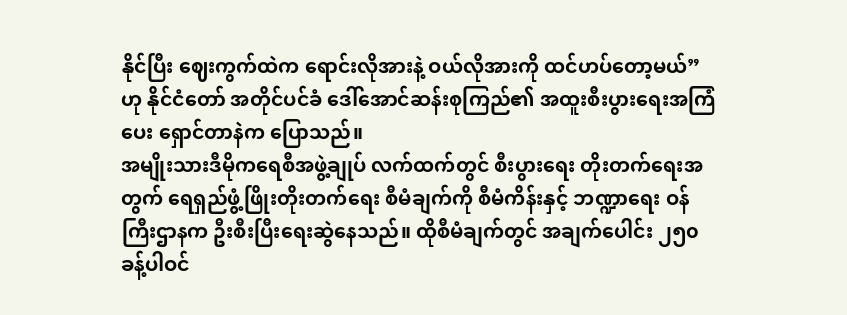နိုင်ပြီး ဈေးကွက်ထဲက ရောင်းလိုအားနဲ့ ဝယ်လိုအားကို ထင်ဟပ်တော့မယ်” ဟု နိုင်ငံတော် အတိုင်ပင်ခံ ဒေါ်အောင်ဆန်းစုကြည်၏ အထူးစီးပွားရေးအကြံပေး ရှောင်တာနဲက ပြောသည်။
အမျိုးသားဒီမိုကရေစီအဖွဲ့ချုပ် လက်ထက်တွင် စီးပွားရေး တိုးတက်ရေးအတွက် ရေရှည်ဖွံ့ဖြိုးတိုးတက်ရေး စီမံချက်ကို စီမံကိန်းနှင့် ဘဏ္ဍာရေး ဝန်ကြီးဌာနက ဦးစီးပြီးရေးဆွဲနေသည်။ ထိုစီမံချက်တွင် အချက်ပေါင်း ၂၅၀ ခန့်ပါဝင်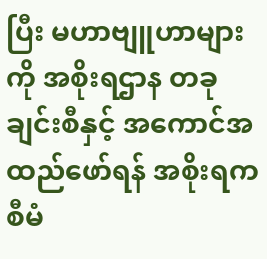ပြီး မဟာဗျူဟာများကို အစိုးရဌာန တခုချင်းစီနှင့် အကောင်အထည်ဖော်ရန် အစိုးရက စီမံ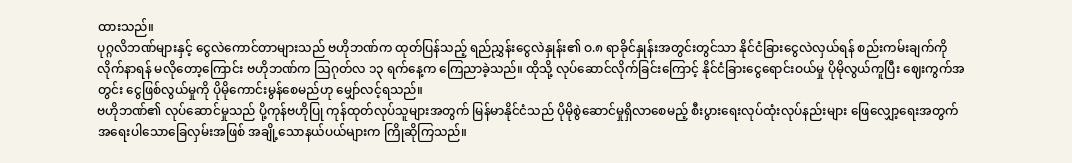ထားသည်။
ပုဂ္ဂလိဘဏ်များနှင့် ငွေလဲကောင်တာများသည် ဗဟိုဘဏ်က ထုတ်ပြန်သည့် ရည်ညွှန်းငွေလဲနှုန်း၏ ဝ.၈ ရာခိုင်နှုန်းအတွင်းတွင်သာ နိုင်ငံခြားငွေလဲလှယ်ရန် စည်းကမ်းချက်ကို လိုက်နာရန် မလိုတော့ကြောင်း ဗဟိုဘဏ်က ဩဂုတ်လ ၁၃ ရက်နေ့က ကြေညာခဲ့သည်။ ထိုသို့ လုပ်ဆောင်လိုက်ခြင်းကြောင့် နိုင်ငံခြားငွေရောင်းဝယ်မှု ပိုမိုလွယ်ကူပြီး ဈေးကွက်အတွင်း ငွေဖြစ်လွယ်မှုကို ပိုမိုကောင်းမွန်စေမည်ဟု မျှော်လင့်ရသည်။
ဗဟိုဘဏ်၏ လုပ်ဆောင်မှုသည် ပို့ကုန်ဗဟိုပြု ကုန်ထုတ်လုပ်သူများအတွက် မြန်မာနိုင်ငံသည် ပိုမိုစွဲဆောင်မှုရှိလာစေမည့် စီးပွားရေးလုပ်ထုံးလုပ်နည်းများ ဖြေလျှော့ရေးအတွက် အရေးပါသောခြေလှမ်းအဖြစ် အချို့သောနယ်ပယ်များက ကြိုဆိုကြသည်။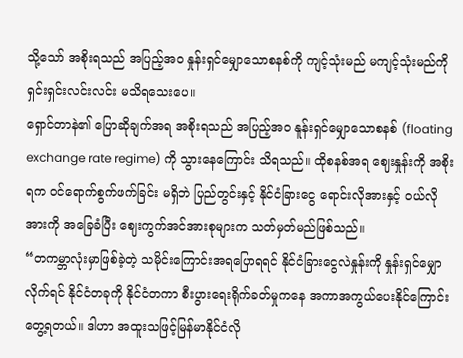သို့သော် အစိုးရသည် အပြည့်အဝ နှုန်းရှင်မျှောသောစနစ်ကို ကျင့်သုံးမည် မကျင့်သုံးမည်ကို ရှင်းရှင်းလင်းလင်း မသိရသေးပေ။
ရှောင်တာနဲ၏ ပြောဆိုချက်အရ အစိုးရသည် အပြည့်အဝ နူန်းရှင်မျှောသောစနစ် (floating exchange rate regime) ကို သွားနေကြောင်း သိရသည်။ ထိုစနစ်အရ ဈေးနှုန်းကို အစိုးရက ဝင်ရောက်စွက်ဖက်ခြင်း မရှိဘဲ ပြည်တွင်းနှင့် နိုင်ငံခြားငွေ ရောင်းလိုအားနှင့် ဝယ်လိုအားကို အခြေခံပြီး ဈေးကွက်အင်အားစုများက သတ်မှတ်မည်ဖြစ်သည်။
“တကမ္ဘာလုံးမှာဖြစ်ခဲ့တဲ့ သမိုင်းကြောင်းအရပြောရရင် နိုင်ငံခြားငွေလဲနှုန်းကို နှုန်းရှင်မျှောလိုက်ရင် နိုင်ငံတခုကို နိုင်ငံတကာ စီးပွားရေးရိုက်ခတ်မှုကနေ အကာအကွယ်ပေးနိုင်ကြောင်း တွေ့ရတယ်။ ဒါဟာ အထူးသဖြင့်မြန်မာနိုင်ငံလို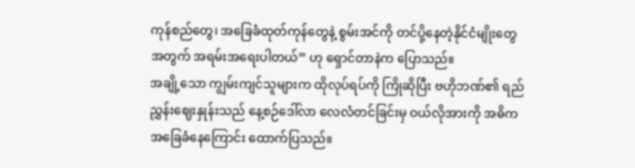ကုန်စည်တွေ၊ အခြေခံထုတ်ကုန်တွေနဲ့ စွမ်းအင်ကို တင်ပို့နေတဲ့နိုင်ငံမျိုးတွေအတွက် အရမ်းအရေးပါတယ်” ဟု ရှောင်တာနဲက ပြောသည်။
အချို့သော ကျွမ်းကျင်သူများက ထိုလုပ်ရပ်ကို ကြိုဆိုပြီး ဗဟိုဘဏ်၏ ရည်ညွှန်းဈေးနှုန်းသည် နေ့စဉ်ဒေါ်လာ လေလံတင်ခြင်းမှ ဝယ်လိုအားကို အဓိက အခြေခံနေကြောင်း ထောက်ပြသည်။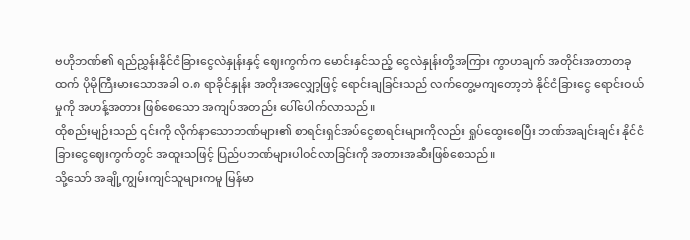ဗဟိုဘဏ်၏ ရည်ညွှန်းနိုင်ငံခြားငွေလဲနှုန်းနှင့် ဈေးကွက်က မောင်းနှင်သည့် ငွေလဲနှုန်းတို့အကြား ကွာဟချက် အတိုင်းအတာတခုထက် ပိုမိုကြီးမားသောအခါ ဝ.၈ ရာခိုင်နှုန်း အတိုးအလျှော့ဖြင့် ရောင်းချခြင်းသည် လက်တွေ့မကျတော့ဘဲ နိုင်ငံခြားငွေ ရောင်းဝယ်မှုကို အဟန့်အတား ဖြစ်စေသော အကျပ်အတည်း ပေါ်ပေါက်လာသည်။
ထိုစည်းမျဉ်းသည် ၎င်းကို လိုက်နာသောဘဏ်များ၏ စာရင်းရှင်အပ်ငွေစာရင်းများကိုလည်း ရှုပ်ထွေးစေပြီး ဘဏ်အချင်းချင်း နိုင်ငံခြားငွေဈေးကွက်တွင် အထူးသဖြင့် ပြည်ပဘဏ်များပါဝင်လာခြင်းကို အတားအဆီးဖြစ်စေသည်။
သို့သော် အချို့ကျွမ်းကျင်သူများကမူ မြန်မာ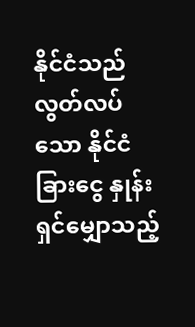နိုင်ငံသည် လွတ်လပ်သော နိုင်ငံခြားငွေ နှုန်းရှင်မျှောသည့်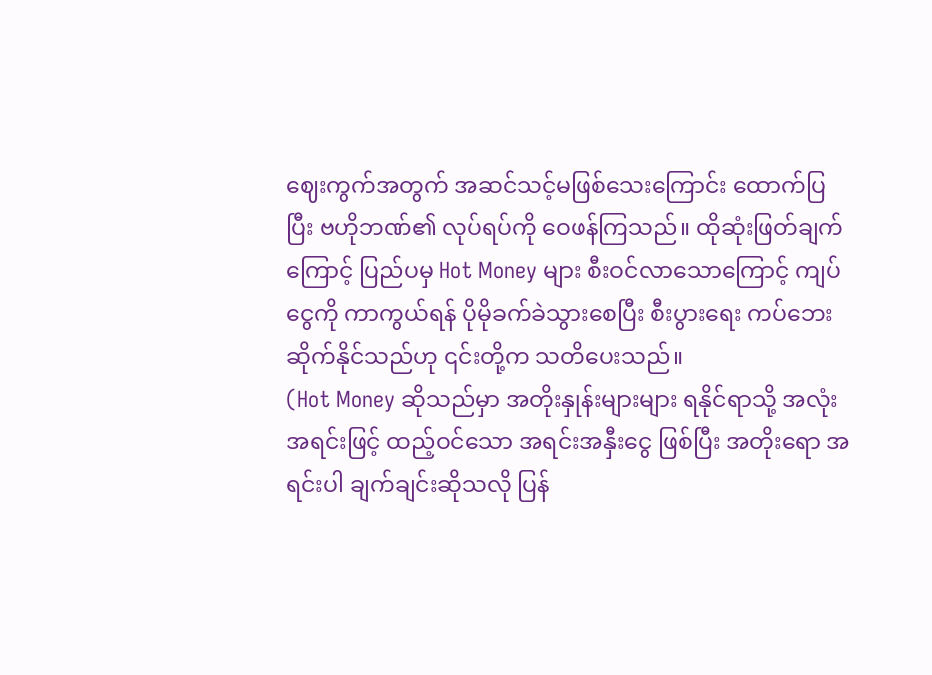ဈေးကွက်အတွက် အဆင်သင့်မဖြစ်သေးကြောင်း ထောက်ပြပြီး ဗဟိုဘဏ်၏ လုပ်ရပ်ကို ဝေဖန်ကြသည်။ ထိုဆုံးဖြတ်ချက်ကြောင့် ပြည်ပမှ Hot Money များ စီးဝင်လာသောကြောင့် ကျပ်ငွေကို ကာကွယ်ရန် ပိုမိုခက်ခဲသွားစေပြီး စီးပွားရေး ကပ်ဘေးဆိုက်နိုင်သည်ဟု ၎င်းတို့က သတိပေးသည်။
(Hot Money ဆိုသည်မှာ အတိုးနှုန်းများများ ရနိုင်ရာသို့ အလုံးအရင်းဖြင့် ထည့်ဝင်သော အရင်းအနှီးငွေ ဖြစ်ပြီး အတိုးရော အရင်းပါ ချက်ချင်းဆိုသလို ပြန်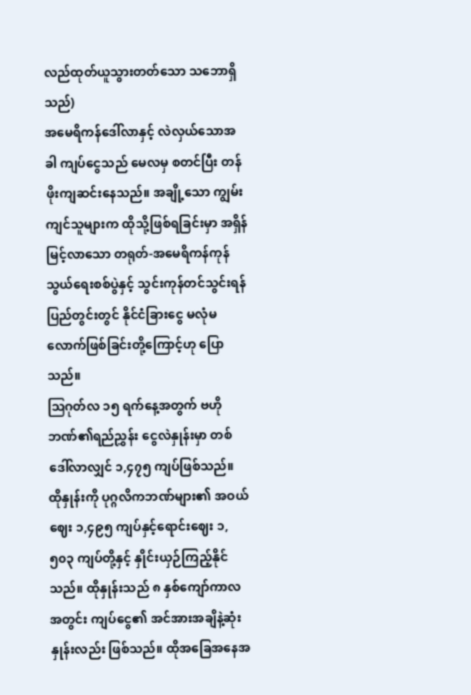လည်ထုတ်ယူသွားတတ်သော သဘောရှိသည်)
အမေရိကန်ဒေါ်လာနှင့် လဲလှယ်သောအခါ ကျပ်ငွေသည် မေလမှ စတင်ပြီး တန်ဖိုးကျဆင်းနေသည်။ အချို့သော ကျွမ်းကျင်သူများက ထိုသို့ဖြစ်ရခြင်းမှာ အရှိန်မြင့်လာသော တရုတ်-အမေရိကန်ကုန်သွယ်ရေးစစ်ပွဲနှင့် သွင်းကုန်တင်သွင်းရန်ပြည်တွင်းတွင် နိုင်ငံခြားငွေ မလုံမလောက်ဖြစ်ခြင်းတို့ကြောင့်ဟု ပြောသည်။
ဩဂုတ်လ ၁၅ ရက်နေ့အတွက် ဗဟိုဘဏ်၏ရည်ညွှန်း ငွေလဲနှုန်းမှာ တစ် ဒေါ်လာလျှင် ၁,၄၇၅ ကျပ်ဖြစ်သည်။ ထိုနှုန်းကို ပုဂ္ဂလိကဘဏ်များ၏ အဝယ်ဈေး ၁,၄၉၅ ကျပ်နှင့်ရောင်းဈေး ၁,၅၀၃ ကျပ်တို့နှင့် နှိုင်းယှဉ်ကြည့်နိုင်သည်။ ထိုနှုန်းသည် ၈ နှစ်ကျော်ကာလအတွင်း ကျပ်ငွေ၏ အင်အားအချိနဲ့ဆုံးနှုန်းလည်း ဖြစ်သည်။ ထိုအခြေအနေအ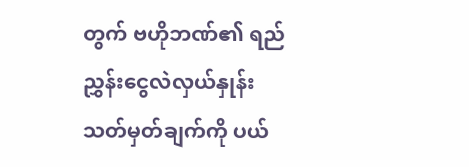တွက် ဗဟိုဘဏ်၏ ရည်ညွှန်းငွေလဲလှယ်နှုန်း သတ်မှတ်ချက်ကို ပယ်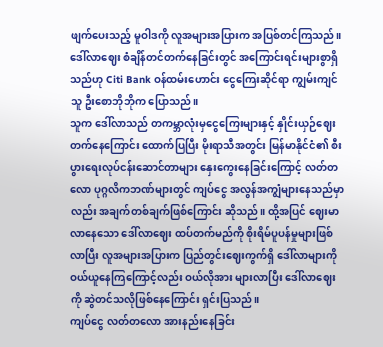ဖျက်ပေးသည့် မူဝါဒကို လူအများအပြားက အပြစ်တင်ကြသည်။
ဒေါ်လာဈေး စံချိန်တင်တက်နေခြင်းတွင် အကြောင်းရင်းများစွာရှိသည်ဟု Citi Bank ဝန်ထမ်းဟောင်း ငွေကြေးဆိုင်ရာ ကျွမ်းကျင်သူ ဦးစောဘိုဘိုက ပြောသည်။
သူက ဒေါ်လာသည် တကမ္ဘာလုံးမှငွေကြေးများနှင့် နှိုင်းယှဉ်ဈေးတက်နေကြောင်း ထောက်ပြပြီး မိုးရာသီအတွင်း မြန်မာနိုင်ငံ၏ စီးပွားရေးလုပ်ငန်းဆောင်တာများ နှေးကွေးနေခြင်းကြောင့် လတ်တလော ပုဂ္ဂလိကဘဏ်များတွင် ကျပ်ငွေ အလွန်အကျွံများနေသည်မှာလည်း အချက်တစ်ချက်ဖြစ်ကြောင်း ဆိုသည်။ ထို့အပြင် ဈေးမာလာနေသော ဒေါ်လာဈေး ထပ်တက်မည်ကို စိုးရိမ်ပူပန်မှုများဖြစ်လာပြီး လူအများအပြားက ပြည်တွင်းဈေးကွက်ရှိ ဒေါ်လာများကို ဝယ်ယူနေကြကြောင့်လည်း ဝယ်လိုအား များလာပြီး ဒေါ်လာဈေးကို ဆွဲတင်သလိုဖြစ်နေကြောင်း ရှင်းပြသည်။
ကျပ်ငွေ လတ်တလော အားနည်းနေခြင်း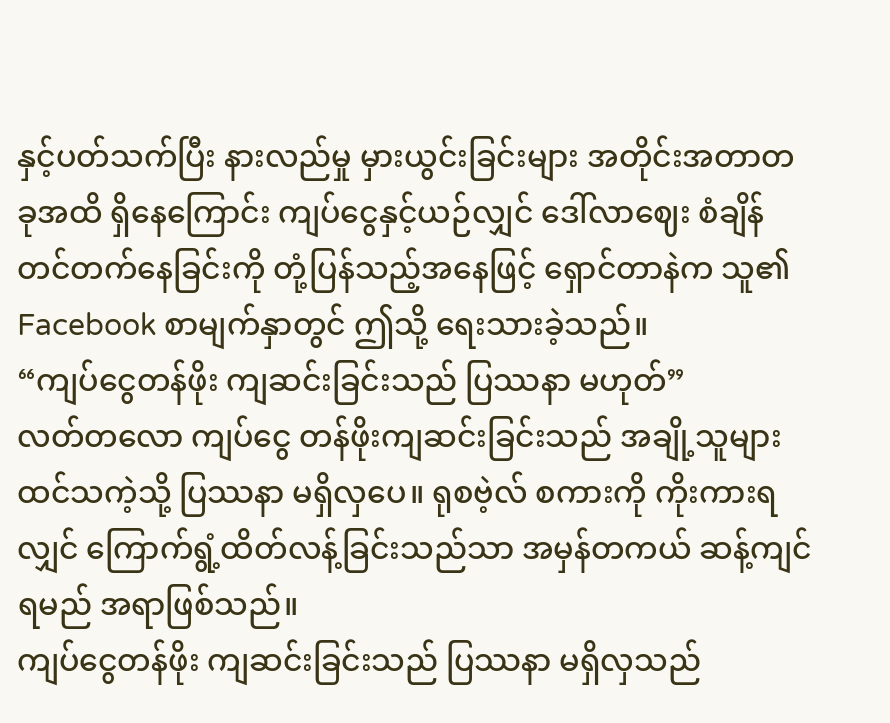နှင့်ပတ်သက်ပြီး နားလည်မှု မှားယွင်းခြင်းများ အတိုင်းအတာတခုအထိ ရှိနေကြောင်း ကျပ်ငွေနှင့်ယဉ်လျှင် ဒေါ်လာဈေး စံချိန်တင်တက်နေခြင်းကို တုံ့ပြန်သည့်အနေဖြင့် ရှောင်တာနဲက သူ၏ Facebook စာမျက်နှာတွင် ဤသို့ ရေးသားခဲ့သည်။
“ကျပ်ငွေတန်ဖိုး ကျဆင်းခြင်းသည် ပြဿနာ မဟုတ်”
လတ်တလော ကျပ်ငွေ တန်ဖိုးကျဆင်းခြင်းသည် အချို့သူများ ထင်သကဲ့သို့ ပြဿနာ မရှိလှပေ။ ရုစဗဲ့လ် စကားကို ကိုးကားရလျှင် ကြောက်ရွံ့ထိတ်လန့်ခြင်းသည်သာ အမှန်တကယ် ဆန့်ကျင်ရမည် အရာဖြစ်သည်။
ကျပ်ငွေတန်ဖိုး ကျဆင်းခြင်းသည် ပြဿနာ မရှိလှသည်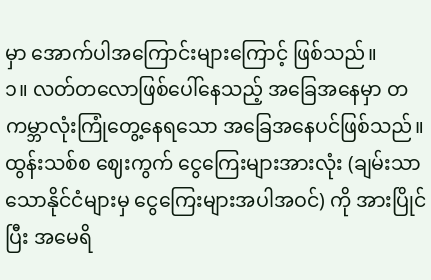မှာ အောက်ပါအကြောင်းများကြောင့် ဖြစ်သည်။
၁။ လတ်တလောဖြစ်ပေါ်နေသည့် အခြေအနေမှာ တကမ္ဘာလုံးကြုံတွေ့နေရသော အခြေအနေပင်ဖြစ်သည်။ ထွန်းသစ်စ ဈေးကွက် ငွေကြေးများအားလုံး (ချမ်းသာသောနိုင်ငံများမှ ငွေကြေးများအပါအဝင်) ကို အားပြိုင်ပြီး အမေရိ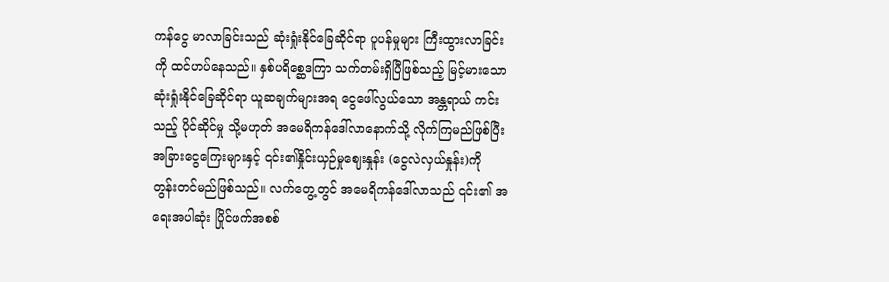ကန်ငွေ မာလာခြင်းသည် ဆုံးရှုံးနိုင်ခြေဆိုင်ရာ ပူပန်မှုများ ကြီးထွားလာခြင်းကို ထင်ဟပ်နေသည်။ နှစ်ပရိစ္ဆေဒကြာ သက်တမ်းရှိပြီဖြစ်သည့် မြင့်မားသော ဆုံးရှုံးနိုင်ခြေဆိုင်ရာ ယူဆချက်များအရ ငွေဖေါ်လွယ်သော အန္တရာယ် ကင်းသည့် ပိုင်ဆိုင်မှု သို့မဟုတ် အမေရိကန်ဒေါ်လာနောက်သို့ လိုက်ကြမည်ဖြစ်ပြီး အခြားငွေကြေးများနှင့် ၎င်း၏နှိုင်းယှဉ်မှုဈေးနှုန်း (ငွေလဲလှယ်နှုန်း)ကို တွန်းတင်မည်ဖြစ်သည်။ လက်တွေ့တွင် အမေရိကန်ဒေါ်လာသည် ၎င်း၏ အရေးအပါဆုံး ပြိုင်ဖက်အစစ်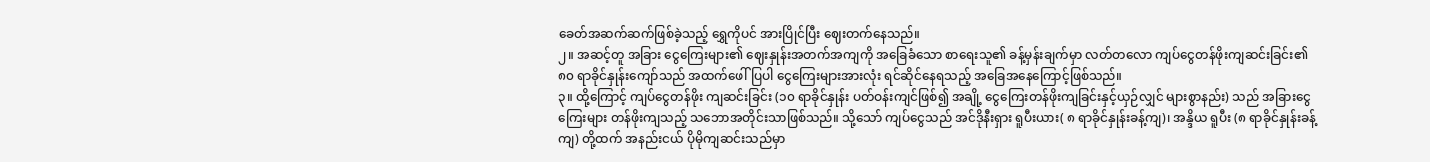ခေတ်အဆက်ဆက်ဖြစ်ခဲ့သည့် ရွှေကိုပင် အားပြိုင်ပြီး ဈေးတက်နေသည်။
၂။ အဆင့်တူ အခြား ငွေကြေးများ၏ ဈေးနှုန်းအတက်အကျကို အခြေခံသော စာရေးသူ၏ ခန့်မှန်းချက်မှာ လတ်တလော ကျပ်ငွေတန်ဖိုးကျဆင်းခြင်း၏ ၈၀ ရာခိုင်နှုန်းကျော်သည် အထက်ဖေါ်ပြပါ ငွေကြေးများအားလုံး ရင်ဆိုင်နေရသည့် အခြေအနေကြောင့်ဖြစ်သည်။
၃။ ထို့ကြောင့် ကျပ်ငွေတန်ဖိုး ကျဆင်းခြင်း (၁၀ ရာခိုင်နှုန်း ပတ်ဝန်းကျင်ဖြစ်၍ အချို့ ငွေကြေးတန်ဖိုးကျခြင်းနှင့်ယှဉ်လျှင် များစွာနည်း) သည် အခြားငွေကြေးများ တန်ဖိုးကျသည့် သဘောအတိုင်းသာဖြစ်သည်။ သို့သော် ကျပ်ငွေသည် အင်ဒိုနီးရှား ရူပီးယား( ၈ ရာခိုင်နှုန်းခန့်ကျ)၊ အန္ဒိယ ရူပီး (၈ ရာခိုင်နှုန်းခန့်ကျ) တို့ထက် အနည်းငယ် ပိုမိုကျဆင်းသည်မှာ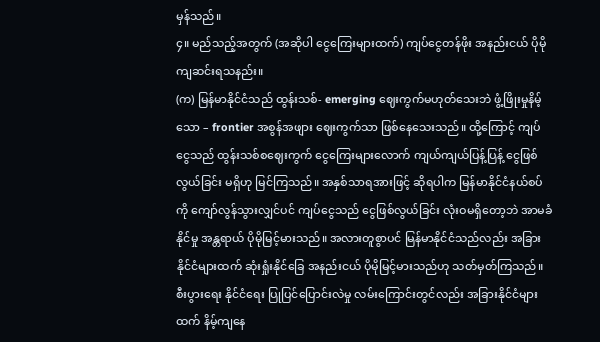မှန်သည်။
၄။ မည်သည့်အတွက် (အဆိုပါ ငွေကြေးများထက်) ကျပ်ငွေတန်ဖိုး အနည်းငယ် ပိုမိုကျဆင်းရသနည်း။
(က) မြန်မာနိုင်ငံသည် ထွန်းသစ်- emerging ဈေးကွက်မဟုတ်သေးဘဲ ဖွံ့ဖြိုးမှုနိမ့်သော – frontier အစွန်အဖျား ဈေးကွက်သာ ဖြစ်နေသေးသည်။ ထို့ကြောင့် ကျပ်ငွေသည် ထွန်းသစ်စဈေးကွက် ငွေကြေးများလောက် ကျယ်ကျယ်ပြန့်ပြန့် ငွေဖြစ်လွယ်ခြင်း မရှိဟု မြင်ကြသည်။ အနှစ်သာရအားဖြင့် ဆိုရပါက မြန်မာနိုင်ငံနယ်စပ်ကို ကျော်လွန်သွားလျှင်ပင် ကျပ်ငွေသည် ငွေဖြစ်လွယ်ခြင်း လုံးဝမရှိတော့ဘဲ အာမခံနိုင်မှု အန္တရာယ် ပိုမိုမြင့်မားသည်။ အလားတူစွာပင် မြန်မာနိုင်ငံသည်လည်း အခြားနိုင်ငံများထက် ဆုံးရှုံးနိုင်ခြေ အနည်းငယ် ပိုမိုမြင့်မားသည်ဟု သတ်မှတ်ကြသည်။ စီးပွားရေး နိုင်ငံရေး ပြုပြင်ပြောင်းလဲမှု လမ်းကြောင်းတွင်လည်း အခြားနိုင်ငံများထက် နိမ့်ကျနေ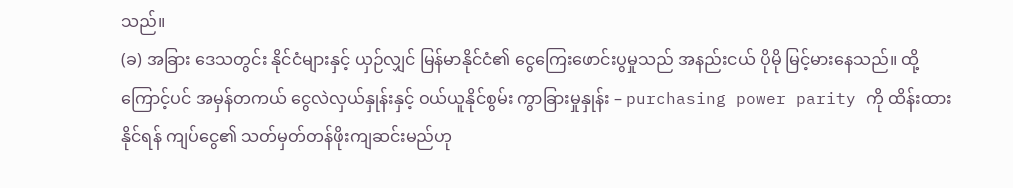သည်။
(ခ) အခြား ဒေသတွင်း နိုင်ငံများနှင့် ယှဉ်လျှင် မြန်မာနိုင်ငံ၏ ငွေကြေးဖောင်းပွမှုသည် အနည်းငယ် ပိုမို မြင့်မားနေသည်။ ထို့ကြောင့်ပင် အမှန်တကယ် ငွေလဲလှယ်နှုန်းနှင့် ဝယ်ယူနိုင်စွမ်း ကွာခြားမှုနှုန်း – purchasing power parity ကို ထိန်းထားနိုင်ရန် ကျပ်ငွေ၏ သတ်မှတ်တန်ဖိုးကျဆင်းမည်ဟု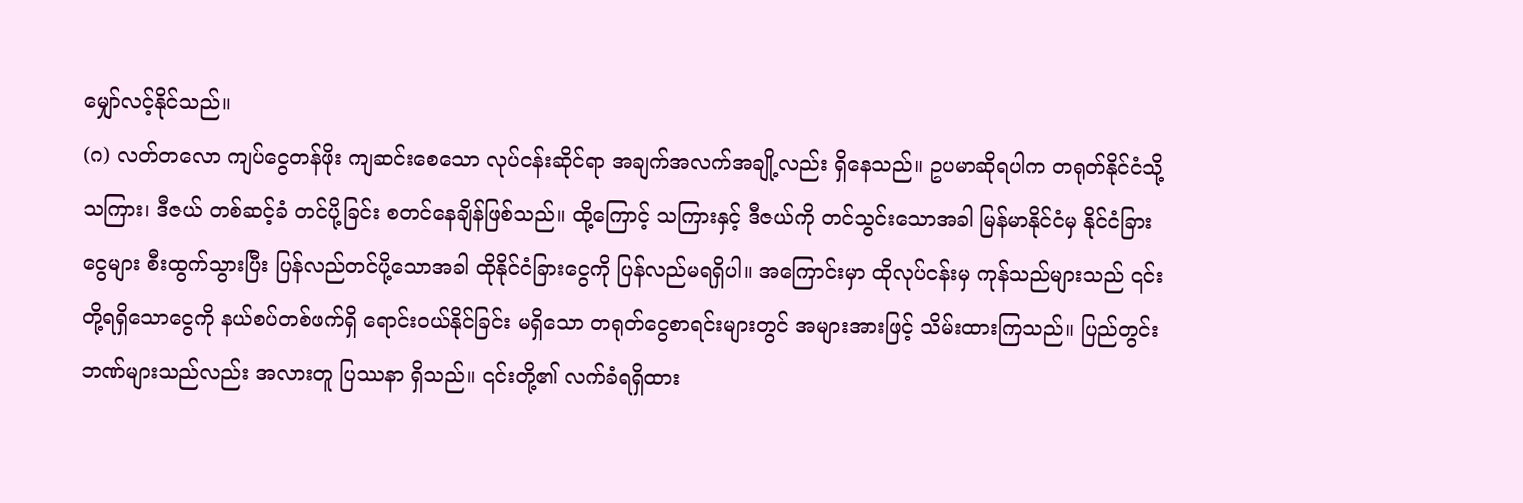မျှော်လင့်နိုင်သည်။
(ဂ) လတ်တလော ကျပ်ငွေတန်ဖိုး ကျဆင်းစေသော လုပ်ငန်းဆိုင်ရာ အချက်အလက်အချို့လည်း ရှိနေသည်။ ဥပမာဆိုရပါက တရုတ်နိုင်ငံသို့ သကြား၊ ဒီဇယ် တစ်ဆင့်ခံ တင်ပို့ခြင်း စတင်နေချိန်ဖြစ်သည်။ ထို့ကြောင့် သကြားနှင့် ဒီဇယ်ကို တင်သွင်းသောအခါ မြန်မာနိုင်ငံမှ နိုင်ငံခြားငွေများ စီးထွက်သွားပြီး ပြန်လည်တင်ပို့သောအခါ ထိုနိုင်ငံခြားငွေကို ပြန်လည်မရရှိပါ။ အကြောင်းမှာ ထိုလုပ်ငန်းမှ ကုန်သည်များသည် ၎င်းတို့ရရှိသောငွေကို နယ်စပ်တစ်ဖက်ရှိ ရောင်းဝယ်နိုင်ခြင်း မရှိသော တရုတ်ငွေစာရင်းများတွင် အများအားဖြင့် သိမ်းထားကြသည်။ ပြည်တွင်းဘဏ်များသည်လည်း အလားတူ ပြဿနာ ရှိသည်။ ၎င်းတို့၏ လက်ခံရရှိထား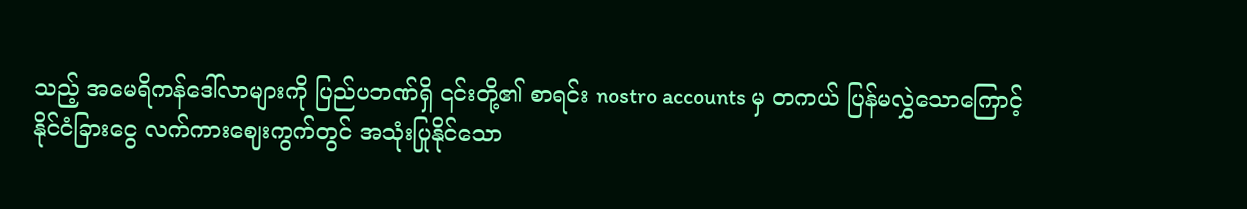သည့် အမေရိကန်ဒေါ်လာများကို ပြည်ပဘဏ်ရှိ ၎င်းတို့၏ စာရင်း nostro accounts မှ တကယ် ပြန်မလွှဲသောကြောင့် နိုင်ငံခြားငွေ လက်ကားဈေးကွက်တွင် အသုံးပြုနိုင်သော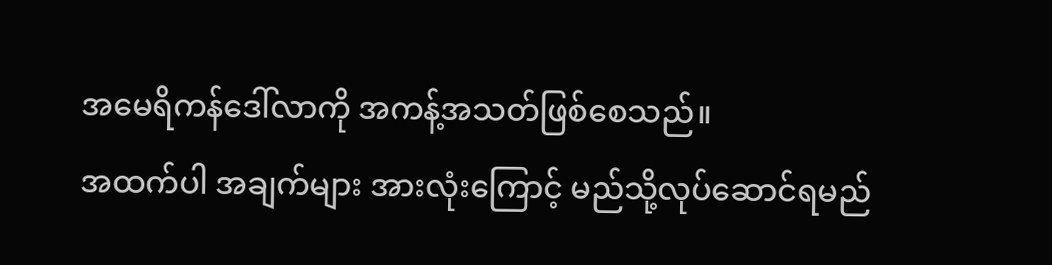အမေရိကန်ဒေါ်လာကို အကန့်အသတ်ဖြစ်စေသည်။
အထက်ပါ အချက်များ အားလုံးကြောင့် မည်သို့လုပ်ဆောင်ရမည်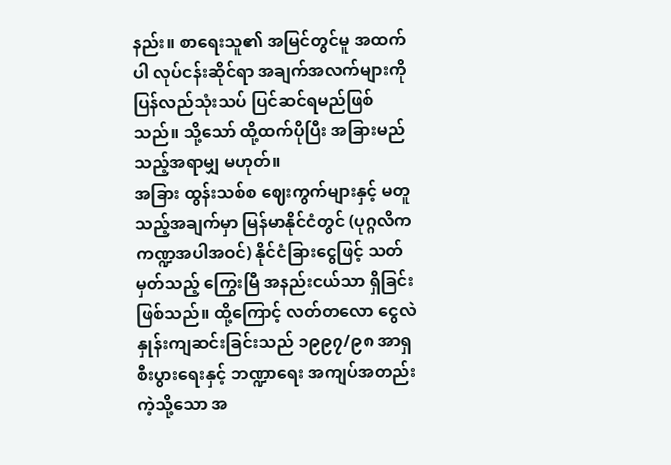နည်း။ စာရေးသူ၏ အမြင်တွင်မူ အထက်ပါ လုပ်ငန်းဆိုင်ရာ အချက်အလက်များကို ပြန်လည်သုံးသပ် ပြင်ဆင်ရမည်ဖြစ်သည်။ သို့သော် ထို့ထက်ပိုပြီး အခြားမည်သည့်အရာမျှ မဟုတ်။
အခြား ထွန်းသစ်စ ဈေးကွက်များနှင့် မတူသည့်အချက်မှာ မြန်မာနိုင်ငံတွင် (ပုဂ္ဂလိက ကဏ္ဍအပါအဝင်) နိုင်ငံခြားငွေဖြင့် သတ်မှတ်သည့် ကြွေးမြီ အနည်းငယ်သာ ရှိခြင်းဖြစ်သည်။ ထို့ကြောင့် လတ်တလော ငွေလဲနှုန်းကျဆင်းခြင်းသည် ၁၉၉၇/၉၈ အာရှ စီးပွားရေးနှင့် ဘဏ္ဍာရေး အကျပ်အတည်းကဲ့သို့သော အ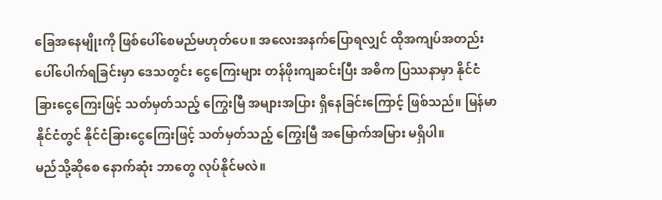ခြေအနေမျိုးကို ဖြစ်ပေါ်စေမည်မဟုတ်ပေ။ အလေးအနက်ပြောရလျှင် ထိုအကျပ်အတည်းပေါ်ပေါက်ရခြင်းမှာ ဒေသတွင်း ငွေကြေးများ တန်ဖိုးကျဆင်းပြီး အဓိက ပြဿနာမှာ နိုင်ငံခြားငွေကြေးဖြင့် သတ်မှတ်သည့် ကြွေးမြီ အများအပြား ရှိနေခြင်းကြောင့် ဖြစ်သည်။ မြန်မာနိုင်ငံတွင် နိုင်ငံခြားငွေကြေးဖြင့် သတ်မှတ်သည့် ကြွေးမြီ အမြောက်အမြား မရှိပါ။
မည်သို့ဆိုစေ နောက်ဆုံး ဘာတွေ လုပ်နိုင်မလဲ။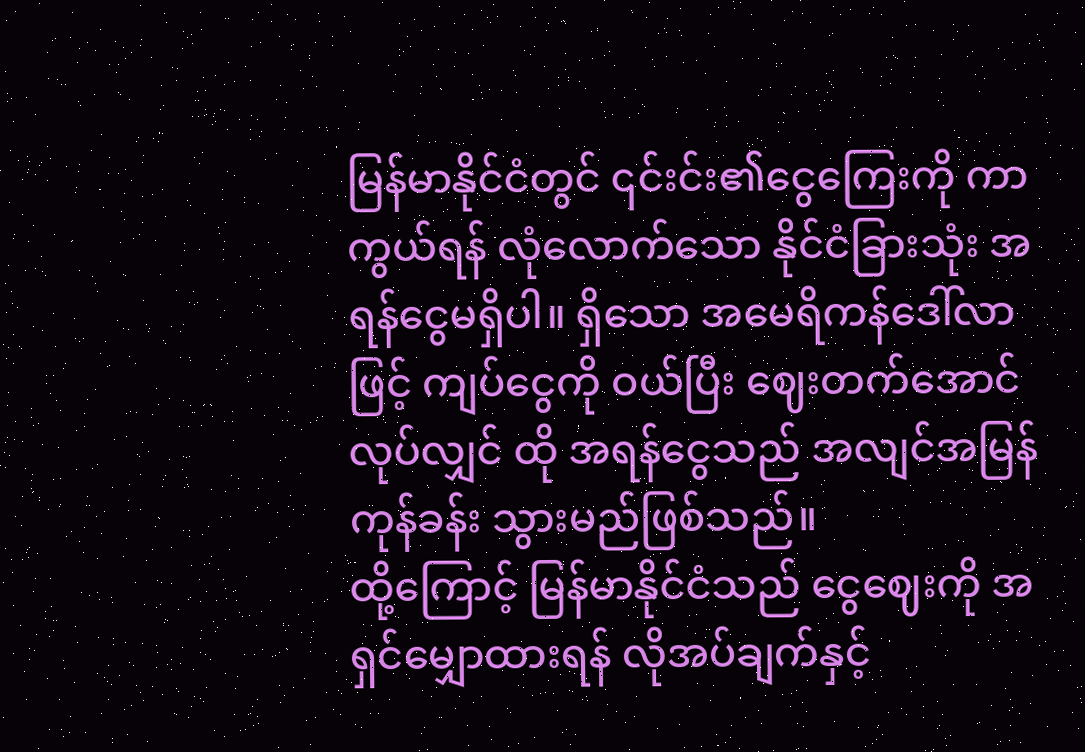မြန်မာနိုင်ငံတွင် ၎င်းင်း၏ငွေကြေးကို ကာကွယ်ရန် လုံလောက်သော နိုင်ငံခြားသုံး အရန်ငွေမရှိပါ။ ရှိသော အမေရိကန်ဒေါ်လာဖြင့် ကျပ်ငွေကို ဝယ်ပြီး ဈေးတက်အောင်လုပ်လျှင် ထို အရန်ငွေသည် အလျင်အမြန် ကုန်ခန်း သွားမည်ဖြစ်သည်။
ထို့ကြောင့် မြန်မာနိုင်ငံသည် ငွေဈေးကို အရှင်မျှောထားရန် လိုအပ်ချက်နှင့်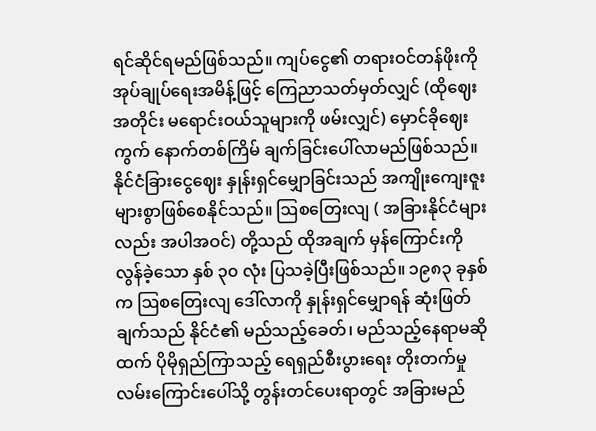ရင်ဆိုင်ရမည်ဖြစ်သည်။ ကျပ်ငွေ၏ တရားဝင်တန်ဖိုးကို အုပ်ချုပ်ရေးအမိန့်ဖြင့် ကြေညာသတ်မှတ်လျှင် (ထိုဈေးအတိုင်း မရောင်းဝယ်သူများကို ဖမ်းလျှင်) မှောင်ခိုဈေးကွက် နောက်တစ်ကြိမ် ချက်ခြင်းပေါ်လာမည်ဖြစ်သည်။
နိုင်ငံခြားငွေဈေး နှုန်းရှင်မျှောခြင်းသည် အကျိုးကျေးဇူး များစွာဖြစ်စေနိုင်သည်။ ဩစတြေးလျ ( အခြားနိုင်ငံများလည်း အပါအဝင်) တို့သည် ထိုအချက် မှန်ကြောင်းကို လွန်ခဲ့သော နှစ် ၃၀ လုံး ပြသခဲ့ပြီးဖြစ်သည်။ ၁၉၈၃ ခုနှစ်က ဩစတြေးလျ ဒေါ်လာကို နှုန်းရှင်မျှောရန် ဆုံးဖြတ်ချက်သည် နိုင်ငံ၏ မည်သည့်ခေတ်၊ မည်သည့်နေရာမဆိုထက် ပိုမိုရှည်ကြာသည့် ရေရှည်စီးပွားရေး တိုးတက်မှုလမ်းကြောင်းပေါ်သို့ တွန်းတင်ပေးရာတွင် အခြားမည်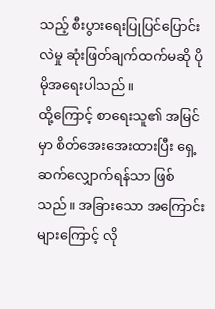သည့် စီးပွားရေးပြုပြင်ပြောင်းလဲမှု ဆုံးဖြတ်ချက်ထက်မဆို ပိုမိုအရေးပါသည်။
ထို့ကြောင့် စာရေးသူ၏ အမြင်မှာ စိတ်အေးအေးထားပြီး ရှေ့ဆက်လျှောက်ရန်သာ ဖြစ်သည်။ အခြားသော အကြောင်းများကြောင့် လို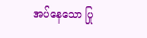အပ်နေသော ပြု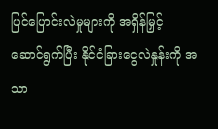ပြင်ပြောင်းလဲမှုများကို အရှိန်မြှင့် ဆောင်ရွက်ပြီး နိုင်ငံခြားငွေလဲနှုန်းကို အသာ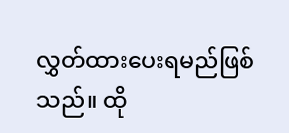လွှတ်ထားပေးရမည်ဖြစ်သည်။ ထို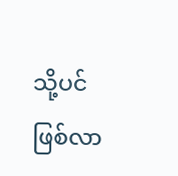သို့ပင် ဖြစ်လာ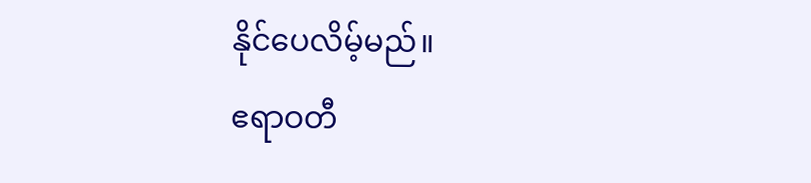နိုင်ပေလိမ့်မည်။
ဧရာဝတီ